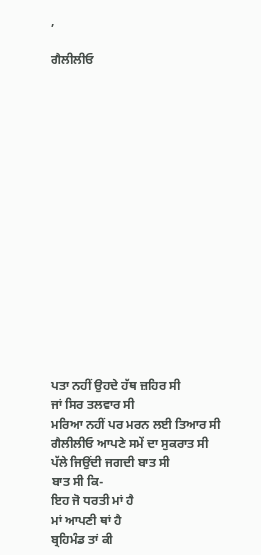,

ਗੈਲੀਲੀਓ
















ਪਤਾ ਨਹੀਂ ਉਹਦੇ ਹੱਥ ਜ਼ਹਿਰ ਸੀ
ਜਾਂ ਸਿਰ ਤਲਵਾਰ ਸੀ
ਮਰਿਆ ਨਹੀਂ ਪਰ ਮਰਨ ਲਈ ਤਿਆਰ ਸੀ
ਗੈਲੀਲੀਓ ਆਪਣੇ ਸਮੇਂ ਦਾ ਸੁਕਰਾਤ ਸੀ
ਪੱਲੇ ਜਿਉਂਦੀ ਜਗਦੀ ਬਾਤ ਸੀ
ਬਾਤ ਸੀ ਕਿ-
ਇਹ ਜੋ ਧਰਤੀ ਮਾਂ ਹੈ
ਮਾਂ ਆਪਣੀ ਥਾਂ ਹੈ
ਬ੍ਰਹਿਮੰਡ ਤਾਂ ਕੀ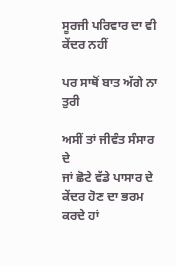ਸੂਰਜੀ ਪਰਿਵਾਰ ਦਾ ਵੀ ਕੇਂਦਰ ਨਹੀਂ

ਪਰ ਸਾਥੋਂ ਬਾਤ ਅੱਗੇ ਨਾ ਤੁਰੀ

ਅਸੀਂ ਤਾਂ ਜੀਵੰਤ ਸੰਸਾਰ ਦੇ
ਜਾਂ ਛੋਟੇ ਵੱਡੇ ਪਾਸਾਰ ਦੇ
ਕੇਂਦਰ ਹੋਣ ਦਾ ਭਰਮ ਕਰਦੇ ਹਾਂ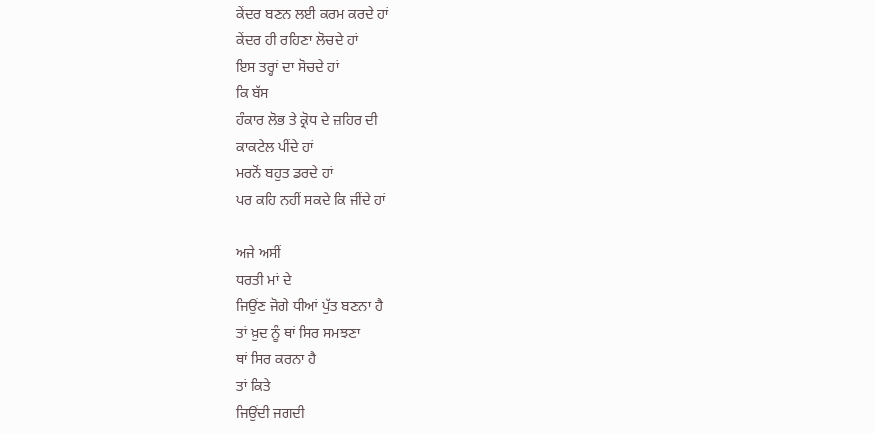ਕੇਂਦਰ ਬਣਨ ਲਈ ਕਰਮ ਕਰਦੇ ਹਾਂ
ਕੇਂਦਰ ਹੀ ਰਹਿਣਾ ਲੋਚਦੇ ਹਾਂ
ਇਸ ਤਰ੍ਹਾਂ ਦਾ ਸੋਚਦੇ ਹਾਂ
ਕਿ ਬੱਸ
ਹੰਕਾਰ ਲੋਭ ਤੇ ਕ੍ਰੋਧ ਦੇ ਜ਼ਹਿਰ ਦੀ
ਕਾਕਟੇਲ ਪੀਂਦੇ ਹਾਂ
ਮਰਨੋਂ ਬਹੁਤ ਡਰਦੇ ਹਾਂ
ਪਰ ਕਹਿ ਨਹੀਂ ਸਕਦੇ ਕਿ ਜੀਂਦੇ ਹਾਂ

ਅਜੇ ਅਸੀਂ
ਧਰਤੀ ਮਾਂ ਦੇ
ਜਿਉਂਣ ਜੋਗੇ ਧੀਆਂ ਪੁੱਤ ਬਣਨਾ ਹੈ
ਤਾਂ ਖ਼ੁਦ ਨੂੰ ਥਾਂ ਸਿਰ ਸਮਝਣਾ
ਥਾਂ ਸਿਰ ਕਰਨਾ ਹੈ
ਤਾਂ ਕਿਤੇ
ਜਿਉਂਦੀ ਜਗਦੀ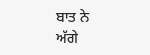ਬਾਤ ਨੇ
ਅੱਗੇ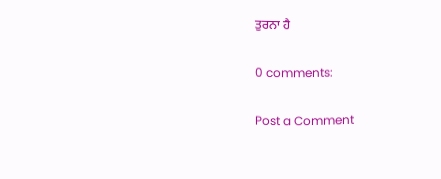ਤੁਰਨਾ ਹੈ

0 comments:

Post a Comment